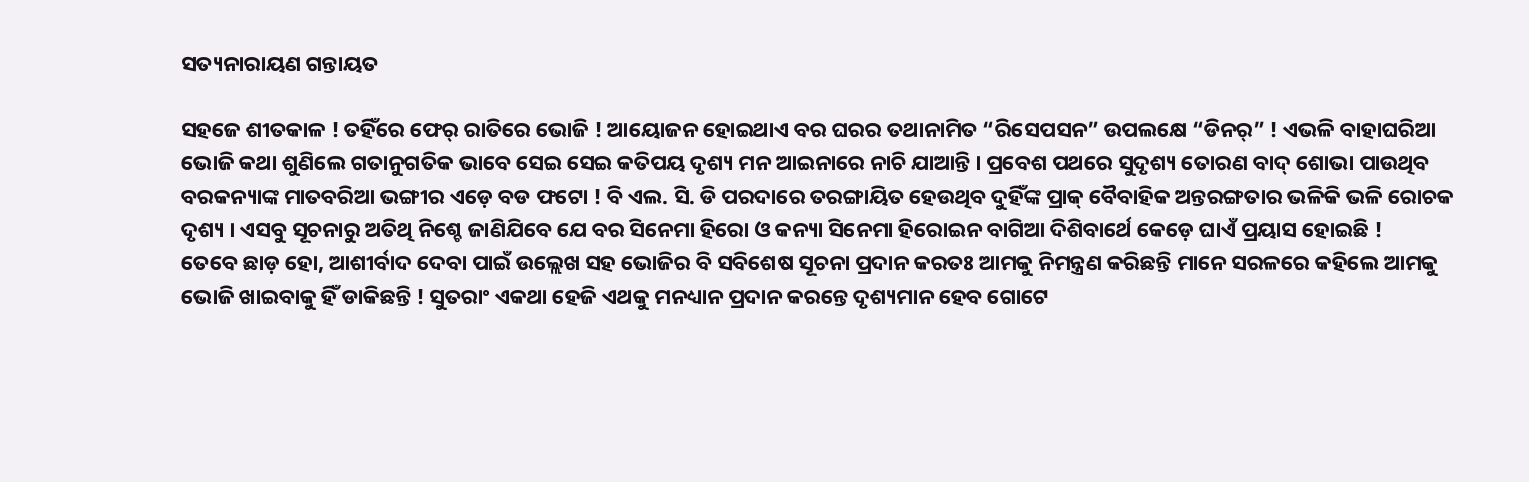ସତ୍ୟନାରାୟଣ ଗନ୍ତାୟତ

ସହଜେ ଶୀତକାଳ ! ତହିଁରେ ଫେର୍ ରାତିରେ ଭୋଜି ! ଆୟୋଜନ ହୋଇଥାଏ ବର ଘରର ତଥାନାମିତ “ରିସେପସନ” ଉପଲକ୍ଷେ “ଡିନର୍” ! ଏଭଳି ବାହାଘରିଆ ଭୋଜି କଥା ଶୁଣିଲେ ଗତାନୁଗତିକ ଭାବେ ସେଇ ସେଇ କତିପୟ ଦୃଶ୍ୟ ମନ ଆଇନାରେ ନାଚି ଯାଆନ୍ତି । ପ୍ରବେଶ ପଥରେ ସୁଦୃଶ୍ୟ ତୋରଣ ବାଦ୍ ଶୋଭା ପାଉଥିବ ବରକନ୍ୟାଙ୍କ ମାତବରିଆ ଭଙ୍ଗୀର ଏଡ଼େ ବଡ ଫଟୋ ! ବି ଏଲ. ସି. ଡି ପରଦାରେ ତରଙ୍ଗାୟିତ ହେଉଥିବ ଦୁହିଁଙ୍କ ପ୍ରାକ୍ ବୈବାହିକ ଅନ୍ତରଙ୍ଗତାର ଭଳିକି ଭଳି ରୋଚକ ଦୃଶ୍ୟ । ଏସବୁ ସୂଚନାରୁ ଅତିଥି ନିଶ୍ଚେ ଜାଣିଯିବେ ଯେ ବର ସିନେମା ହିରୋ ଓ କନ୍ୟା ସିନେମା ହିରୋଇନ ବାଗିଆ ଦିଶିବାର୍ଥେ କେଡ଼େ ଘାଏଁ ପ୍ରୟାସ ହୋଇଛି !
ତେବେ ଛାଡ଼ ହୋ, ଆଶୀର୍ବାଦ ଦେବା ପାଇଁ ଉଲ୍ଲେଖ ସହ ଭୋଜିର ବି ସବିଶେଷ ସୂଚନା ପ୍ରଦାନ କରତଃ ଆମକୁ ନିମନ୍ତ୍ରଣ କରିଛନ୍ତି ମାନେ ସରଳରେ କହିଲେ ଆମକୁ ଭୋଜି ଖାଇବାକୁ ହିଁ ଡାକିଛନ୍ତି ! ସୁତରାଂ ଏକଥା ହେଜି ଏଥକୁ ମନଧ୍ୟାନ ପ୍ରଦାନ କରନ୍ତେ ଦୃଶ୍ୟମାନ ହେବ ଗୋଟେ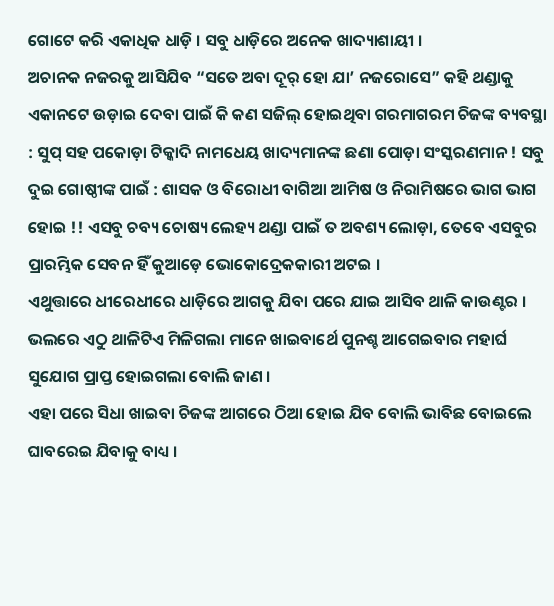ଗୋଟେ କରି ଏକାଧିକ ଧାଡ଼ି । ସବୁ ଧାଡ଼ିରେ ଅନେକ ଖାଦ୍ୟାଶାୟୀ ।
ଅଚାନକ ନଜରକୁ ଆସିଯିବ “ସତେ ଅବା ଦୂର୍ ହୋ ଯା’ ନଜରୋସେ” କହି ଥଣ୍ଡାକୁ ଏକାନଟେ ଉଡ଼ାଇ ଦେବା ପାଇଁ କି କଣ ସଜିଲ୍ ହୋଇଥିବା ଗରମାଗରମ ଚିଜଙ୍କ ବ୍ୟବସ୍ଥା : ସୁପ୍ ସହ ପକୋଡ଼ା ଟିକ୍କାଦି ନାମଧେୟ ଖାଦ୍ୟମାନଙ୍କ ଛଣା ପୋଡ଼ା ସଂସ୍କରଣମାନ ! ସବୁ ଦୁଇ ଗୋଷ୍ଠୀଙ୍କ ପାଇଁ : ଶାସକ ଓ ବିରୋଧୀ ବାଗିଆ ଆମିଷ ଓ ନିରାମିଷରେ ଭାଗ ଭାଗ ହୋଇ !! ଏସବୁ ଚବ୍ୟ ଚୋଷ୍ୟ ଲେହ୍ୟ ଥଣ୍ଡା ପାଇଁ ତ ଅବଶ୍ୟ ଲୋଡ଼ା, ତେବେ ଏସବୁର ପ୍ରାରମ୍ଭିକ ସେବନ ହିଁ କୁଆଡ଼େ ଭୋକୋଦ୍ରେକକାରୀ ଅଟଇ ।
ଏଥୁତ୍ତାରେ ଧୀରେଧୀରେ ଧାଡ଼ିରେ ଆଗକୁ ଯିବା ପରେ ଯାଇ ଆସିବ ଥାଳି କାଉଣ୍ଟର । ଭଲରେ ଏଠୁ ଥାଳିଟିଏ ମିଳିଗଲା ମାନେ ଖାଇବାର୍ଥେ ପୁନଶ୍ଚ ଆଗେଇବାର ମହାର୍ଘ ସୁଯୋଗ ପ୍ରାପ୍ତ ହୋଇଗଲା ବୋଲି ଜାଣ ।
ଏହା ପରେ ସିଧା ଖାଇବା ଚିଜଙ୍କ ଆଗରେ ଠିଆ ହୋଇ ଯିବ ବୋଲି ଭାବିଛ ବୋଇଲେ ଘାବରେଇ ଯିବାକୁ ବାଧ୍ୟ ।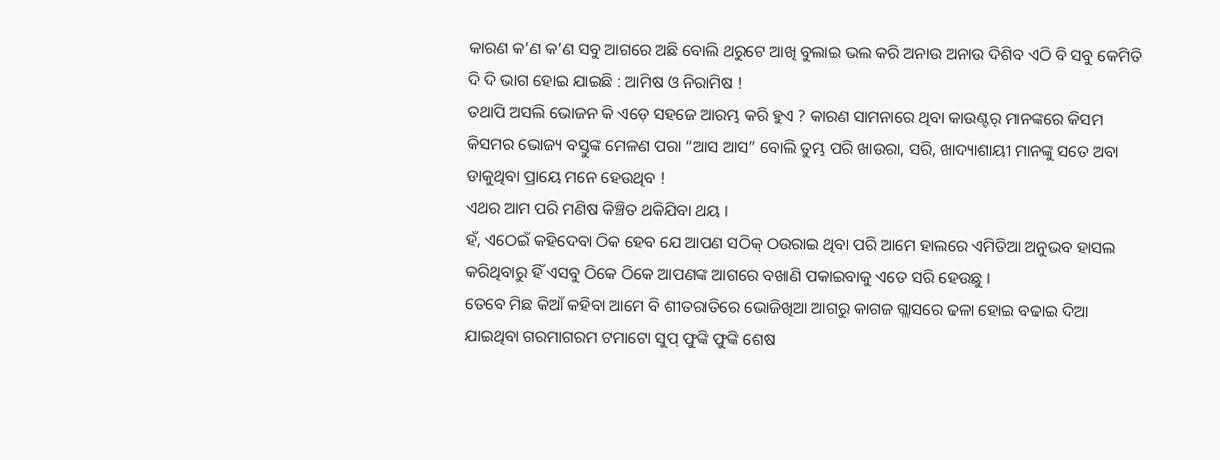କାରଣ କ’ଣ କ’ଣ ସବୁ ଆଗରେ ଅଛି ବୋଲି ଥରୁଟେ ଆଖି ବୁଲାଇ ଭଲ କରି ଅନାଉ ଅନାଉ ଦିଶିବ ଏଠି ବି ସବୁ କେମିତି ଦି ଦି ଭାଗ ହୋଇ ଯାଇଛି : ଆମିଷ ଓ ନିରାମିଷ !
ତଥାପି ଅସଲି ଭୋଜନ କି ଏଡ଼େ ସହଜେ ଆରମ୍ଭ କରି ହୁଏ ? କାରଣ ସାମନାରେ ଥିବା କାଉଣ୍ଟର୍ ମାନଙ୍କରେ କିସମ କିସମର ଭୋଜ୍ୟ ବସ୍ତୁଙ୍କ ମେଳଣ ପରା “ଆସ ଆସ” ବୋଲି ତୁମ୍ଭ ପରି ଖାଉରା, ସରି, ଖାଦ୍ୟାଶାୟୀ ମାନଙ୍କୁ ସତେ ଅବା ଡାକୁଥିବା ପ୍ରାୟେ ମନେ ହେଉଥିବ !
ଏଥର ଆମ ପରି ମଣିଷ କିଞ୍ଚିତ ଥକିଯିବା ଥୟ ।
ହଁ, ଏଠେଇଁ କହିଦେବା ଠିକ ହେବ ଯେ ଆପଣ ସଠିକ୍ ଠଉରାଇ ଥିବା ପରି ଆମେ ହାଲରେ ଏମିତିଆ ଅନୁଭବ ହାସଲ କରିଥିବାରୁ ହିଁ ଏସବୁ ଠିକେ ଠିକେ ଆପଣଙ୍କ ଆଗରେ ବଖାଣି ପକାଇବାକୁ ଏତେ ସରି ହେଉଛୁ ।
ତେବେ ମିଛ କିଆଁ କହିବା ଆମେ ବି ଶୀତରାତିରେ ଭୋଜିଖିଆ ଆଗରୁ କାଗଜ ଗ୍ଲାସରେ ଢଳା ହୋଇ ବଢାଇ ଦିଆ ଯାଇଥିବା ଗରମାଗରମ ଟମାଟୋ ସୁପ୍ ଫୁଙ୍କି ଫୁଙ୍କି ଶେଷ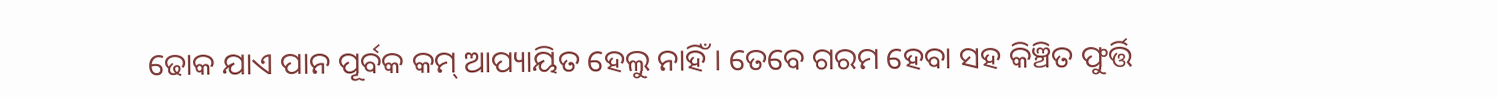ଢୋକ ଯାଏ ପାନ ପୂର୍ବକ କମ୍ ଆପ୍ୟାୟିତ ହେଲୁ ନାହିଁ । ତେବେ ଗରମ ହେବା ସହ କିଞ୍ଚିତ ଫୁର୍ତ୍ତି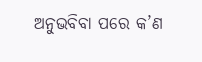ଅନୁଭବିବା ପରେ କ’ଣ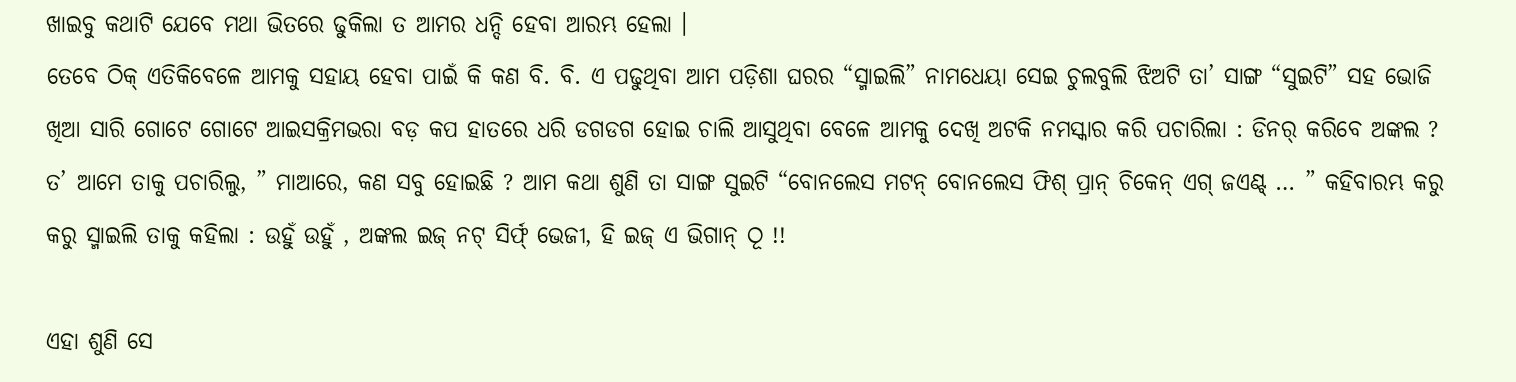ଖାଇବୁ କଥାଟି ଯେବେ ମଥା ଭିତରେ ଢୁକିଲା ତ ଆମର ଧନ୍ଦି ହେବା ଆରମ୍ଭ ହେଲା ।
ତେବେ ଠିକ୍ ଏତିକିବେଳେ ଆମକୁ ସହାୟ ହେବା ପାଇଁ କି କଣ ବି. ବି. ଏ ପଢୁଥିବା ଆମ ପଡ଼ିଶା ଘରର “ସ୍ମାଇଲି” ନାମଧେୟା ସେଇ ଚୁଲବୁଲି ଝିଅଟି ତା’ ସାଙ୍ଗ “ସୁଇଟି” ସହ ଭୋଜି ଖିଆ ସାରି ଗୋଟେ ଗୋଟେ ଆଇସକ୍ରିମଭରା ବଡ଼ କପ ହାତରେ ଧରି ଡଗଡଗ ହୋଇ ଚାଲି ଆସୁଥିବା ବେଳେ ଆମକୁ ଦେଖି ଅଟକି ନମସ୍କାର କରି ପଚାରିଲା : ଡିନର୍ କରିବେ ଅଙ୍କଲ ?
ତ’ ଆମେ ତାକୁ ପଚାରିଲୁ, ” ମାଆରେ, କଣ ସବୁ ହୋଇଛି ? ଆମ କଥା ଶୁଣି ତା ସାଙ୍ଗ ସୁଇଟି “ବୋନଲେସ ମଟନ୍ ବୋନଲେସ ଫିଶ୍ ପ୍ରାନ୍ ଚିକେନ୍ ଏଗ୍ ଜଏଣ୍ଟ୍ … ” କହିବାରମ୍ଭ କରୁ କରୁ ସ୍ମାଇଲି ତାକୁ କହିଲା : ଉହୁଁ ଉହୁଁ , ଅଙ୍କଲ ଇଜ୍ ନଟ୍ ସିର୍ଫ୍ ଭେଜୀ, ହି ଇଜ୍ ଏ ଭିଗାନ୍ ଠୂ !!

ଏହା ଶୁଣି ସେ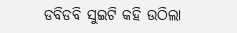ଡବିଡବି ସୁଇଟି କହି ଉଠିଲା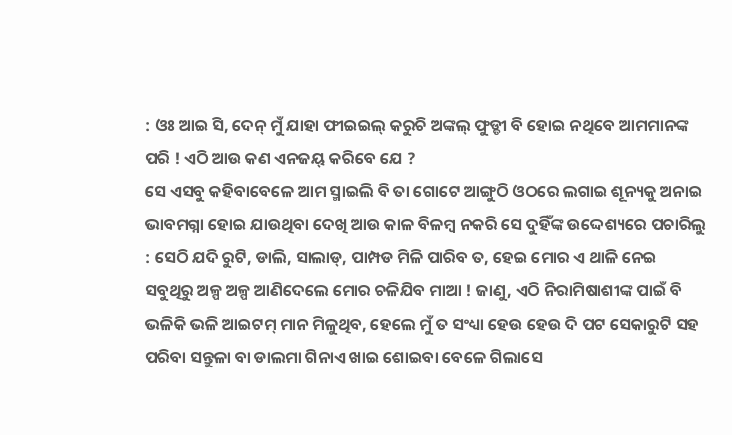: ଓଃ ଆଇ ସି, ଦେନ୍ ମୁଁ ଯାହା ଫୀଇଇଲ୍ କରୁଚି ଅଙ୍କଲ୍ ଫୁଡ୍ଡୀ ବି ହୋଇ ନଥିବେ ଆମମାନଙ୍କ ପରି ! ଏଠି ଆଉ କଣ ଏନଜୟ୍ କରିବେ ଯେ ?
ସେ ଏସବୁ କହିବାବେଳେ ଆମ ସ୍ମାଇଲି ବି ତା ଗୋଟେ ଆଙ୍ଗୁଠି ଓଠରେ ଲଗାଇ ଶୂନ୍ୟକୁ ଅନାଇ ଭାବମଗ୍ନା ହୋଇ ଯାଉଥିବା ଦେଖି ଆଉ କାଳ ବିଳମ୍ବ ନକରି ସେ ଦୁହିଁଙ୍କ ଉଦ୍ଦେଶ୍ୟରେ ପଚାରିଲୁ : ସେଠି ଯଦି ରୁଟି, ଡାଲି, ସାଲାଡ୍, ପାମ୍ପଡ ମିଳି ପାରିବ ତ, ହେଇ ମୋର ଏ ଥାଳି ନେଇ ସବୁଥିରୁ ଅଳ୍ପ ଅଳ୍ପ ଆଣିଦେଲେ ମୋର ଚଳିଯିବ ମାଆ ! ଜାଣୁ, ଏଠି ନିରାମିଷାଶୀଙ୍କ ପାଇଁ ବି ଭଳିକି ଭଳି ଆଇଟମ୍ ମାନ ମିଳୁଥିବ, ହେଲେ ମୁଁ ତ ସଂଧ୍ୟା ହେଉ ହେଉ ଦି ପଟ ସେକାରୁଟି ସହ ପରିବା ସନ୍ତୁଳା ବା ଡାଲମା ଗିନାଏ ଖାଇ ଶୋଇବା ବେଳେ ଗିଲାସେ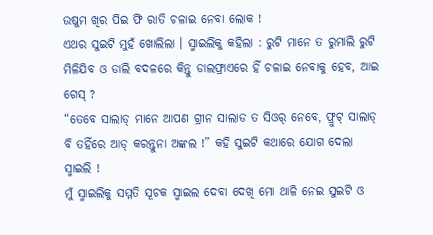ଉଷୁମ ଖିର ପିଇ ଫି ରାତି ଚଳାଇ ନେବା ଲୋକ !
ଏଥର ସୁଇଟି ମୁହଁ ଖୋଲିଲା । ସ୍ମାଇଲିକୁ କହିଲା : ରୁଟି ମାନେ ତ ରୁମାଲି ରୁଟି ମିଳିଯିବ ଓ ଡାଲି ବଦଳରେ କିନ୍ତୁ ଡାଲଫ୍ରାଏରେ ହିଁ ଚଳାଇ ନେବାକୁ ହେବ, ଆଇ ଗେସ୍ ?
“ତେବେ ସାଲାଡ୍ ମାନେ ଆପଣ ଗ୍ରୀନ ସାଲାଡ ତ ସିଓର୍ ନେବେ, ଫ୍ରୁଟ୍ ସାଲାଡ୍ ବି ତହିଁରେ ଆଡ୍ କରନ୍ତୁନା ଅଙ୍କଲ !” କହି ସୁଇଟି କଥାରେ ଯୋଗ ଦେଲା ସ୍ମାଇଲି !
ମୁଁ ସ୍ମାଇଲିକୁ ସମ୍ମତି ସୂଚକ ସ୍ମାଇଲ ଦେବା ଦେଖି ମୋ ଥାଳି ନେଇ ସୁଇଟି ଓ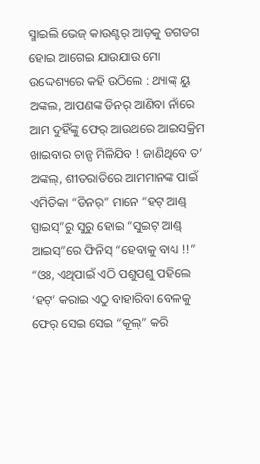ସ୍ମାଇଲି ଭେଜ୍ କାଉଣ୍ଟର୍ ଆଡ଼କୁ ଡଗଡଗ ହୋଇ ଆଗେଇ ଯାଉଯାଉ ମୋ ଉଦ୍ଦେଶ୍ୟରେ କହି ଉଠିଲେ : ଥ୍ୟାଙ୍କ୍ ୟୁ ଅଙ୍କଲ, ଆପଣଙ୍କ ଡିନର୍ ଆଣିବା ନାଁରେ ଆମ ଦୁହିଁଙ୍କୁ ଫେର୍ ଆଉଥରେ ଆଇସକ୍ରିମ ଖାଇବାର ଚାନ୍ସ ମିଳିଯିବ ! ଜାଣିଥିବେ ତ’ ଅଙ୍କଲ୍, ଶୀତରାତିରେ ଆମମାନଙ୍କ ପାଇଁ ଏମିତିକା “ଡିନର୍” ମାନେ “ହଟ୍ ଆଣ୍ଡ୍ ସ୍ପାଇସ୍”ରୁ ସୁରୁ ହୋଇ “ସୁଇଟ୍ ଆଣ୍ଡ୍ ଆଇସ୍”ରେ ଫିନିସ୍ “ହେବାକୁ ବାଧ୍ୟ !!”
“ଓଃ, ଏଥିପାଇଁ ଏଠି ପଶୁପଶୁ ପହିଲେ ‘ହଟ୍’ କରାଇ ଏଠୁ ବାହାରିବା ବେଳକୁ ଫେର୍ ସେଇ ସେଇ “କୂଲ୍” କରି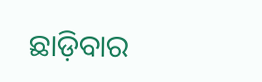ଛାଡ଼ିବାର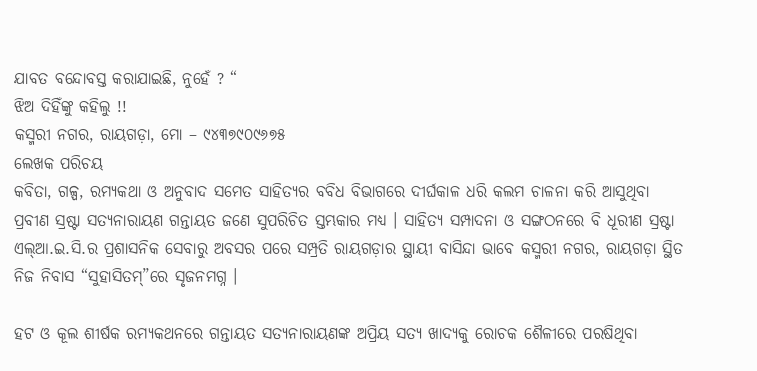ଯାବତ ବନ୍ଦୋବସ୍ତ କରାଯାଇଛି, ନୁହେଁ ? “
ଝିଅ ଦିହିଁଙ୍କୁ କହିଲୁ !!
କସ୍ମରୀ ନଗର, ରାୟଗଡ଼ା, ମୋ – ୯୪୩୭୯୦୯୬୭୫
ଲେଖକ ପରିଚୟ
କବିତା, ଗଳ୍ପ, ରମ୍ୟକଥା ଓ ଅନୁବାଦ ସମେତ ସାହିତ୍ୟର ବବିଧ ବିଭାଗରେ ଦୀର୍ଘକାଳ ଧରି କଲମ ଚାଳନା କରି ଆସୁଥିବା ପ୍ରବୀଣ ସ୍ରଷ୍ଟା ସତ୍ୟନାରାୟଣ ଗନ୍ତାୟତ ଜଣେ ସୁପରିଚିତ ସ୍ତମ୍ଭକାର ମଧ୍ୟ । ସାହିତ୍ୟ ସମ୍ପାଦନା ଓ ସଙ୍ଗଠନରେ ବି ଧୂରୀଣ ସ୍ରଷ୍ଟା ଏଲ୍ଆ.ଇ.ସି.ର ପ୍ରଶାସନିକ ସେବାରୁ ଅବସର ପରେ ସମ୍ପ୍ରତି ରାୟଗଡ଼ାର ସ୍ଥାୟୀ ବାସିନ୍ଦା ଭାବେ କସ୍ମରୀ ନଗର, ରାୟଗଡ଼ା ସ୍ଥିତ ନିଜ ନିବାସ “ସୁହାସିତମ୍”ରେ ସୃଜନମଗ୍ନ ।

ହଟ ଓ କୂଲ ଶୀର୍ଷକ ରମ୍ୟକଥନରେ ଗନ୍ତାୟତ ସତ୍ୟନାରାୟଣଙ୍କ ଅପ୍ରିୟ ସତ୍ୟ ଖାଦ୍ୟକୁ ରୋଚକ ଶୈଳୀରେ ପରଷିଥିବା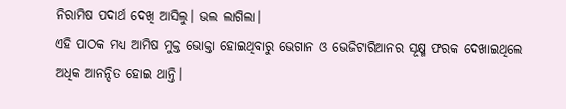ନିରାମିଷ ପଦାର୍ଥ ଦେଖି ଆସିଲୁ। ଭଲ ଲାଗିଲା।
ଏହି ପାଠକ ମଧ୍ୟ ଆମିଷ ମୁକ୍ତ ଭୋକ୍ତା ହୋଇଥିବାରୁ ଭେଗାନ ଓ ଭେଜିଟାରିଆନର ସୂକ୍ଷ୍ମ ଫରକ ଦେଖାଇଥିଲେ ଅଧିକ ଆନନ୍ଦିତ ହୋଇ ଥାନ୍ତି।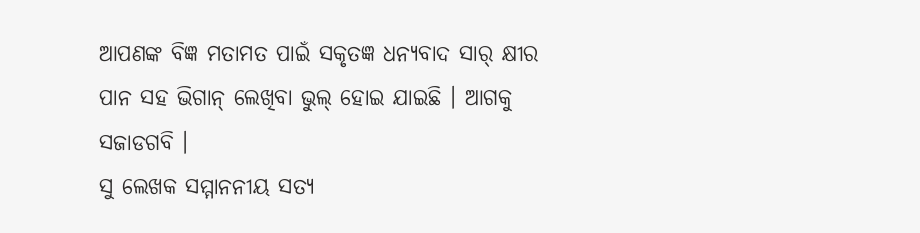ଆପଣଙ୍କ ବିଜ୍ଞ ମତାମତ ପାଇଁ ସକୃତଜ୍ଞ ଧନ୍ୟବାଦ ସାର୍ କ୍ଷୀର ପାନ ସହ ଭିଗାନ୍ ଲେଖିବା ଭୁଲ୍ ହୋଇ ଯାଇଛି । ଆଗକୁ ସଜାଡଗବି ।
ସୁ ଲେଖକ ସମ୍ମାନନୀୟ ସତ୍ୟ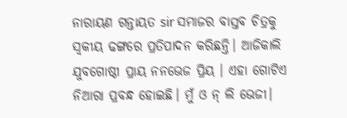ନାରାୟଣ ଗନ୍ତାୟତ sir ସମାଜର ବାସ୍ତବ ଚିତ୍ରକୁ ସ୍ଵକୀୟ ଢଙ୍ଗରେ ପ୍ରତିପାଦନ କରିଛନ୍ତି। ଆଜିକାଲି ଯୁବଗୋଷ୍ଠୀ ପ୍ରାୟ ନନଭେଜ ପ୍ରିୟ । ଏହା ଗୋଟିଏ ନିଆରା ପ୍ରବନ୍ଧ ହୋଇଛି। ମୁଁ ଓ ନ୍ ଲି ଭେଜୀ।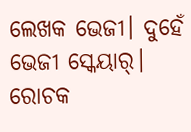ଲେଖକ ଭେଜୀ। ଦୁହେଁ ଭେଜୀ ସ୍କେୟାର୍।
ରୋଚକ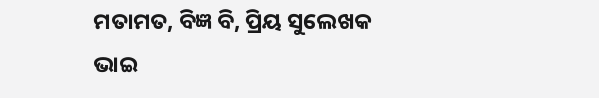ମତାମତ, ବିଜ୍ଞ ବି, ପ୍ରିୟ ସୁଲେଖକ ଭାଇ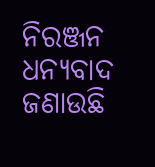ନିରଞ୍ଜନ ଧନ୍ୟବାଦ ଜଣାଉଛି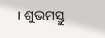। ଶୁଭମସ୍ତୁ